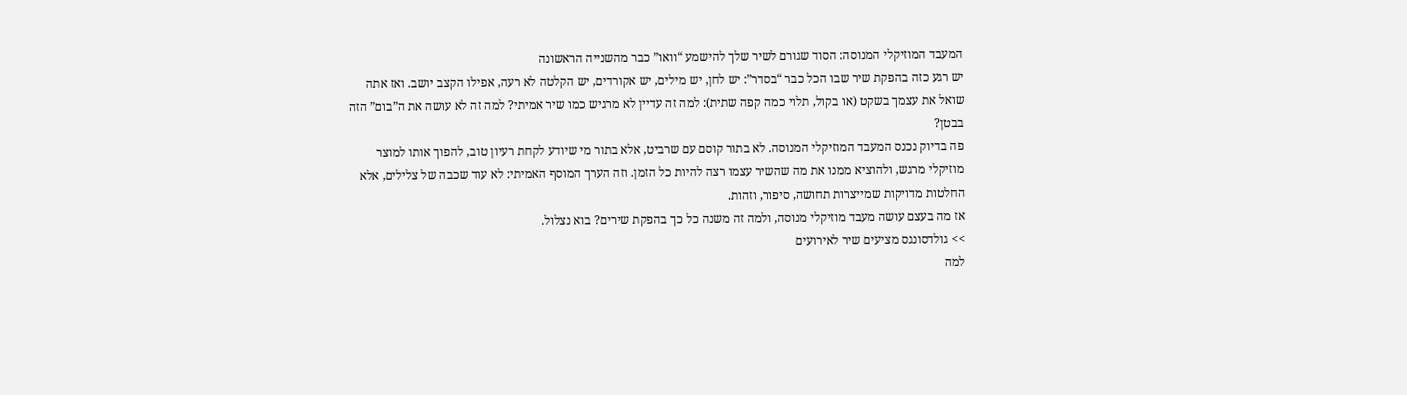המעבד המוזיקלי המנוסה: הסוד שגורם לשיר שלך להישמע “וואו” כבר מהשנייה הראשונה
יש רגע כזה בהפקת שיר שבו הכל כבר “בסדר”: יש לחן, יש מילים, יש אקורדים, יש הקלטה לא רעה, אפילו הקצב יושב. ואז אתה שואל את עצמך בשקט (או בקול, תלוי כמה קפה שתית): למה זה עדיין לא מרגיש כמו שיר אמיתי? למה זה לא עושה את ה”בום” הזה בבטן?
פה בדיוק נכנס המעבד המוזיקלי המנוסה. לא בתור קוסם עם שרביט, אלא בתור מי שיודע לקחת רעיון טוב, להפוך אותו למוצר מוזיקלי מרגש, ולהוציא ממנו את מה שהשיר עצמו רצה להיות כל הזמן. וזה הערך המוסף האמיתי: לא עוד שכבה של צלילים, אלא החלטות מדויקות שמייצרות תחושה, סיפור, וזהות.
אז מה בעצם עושה מעבד מוזיקלי מנוסה, ולמה זה משנה כל כך בהפקת שירים? בוא נצלול.
>> גולדסונגס מציעים שיר לאירועים
למה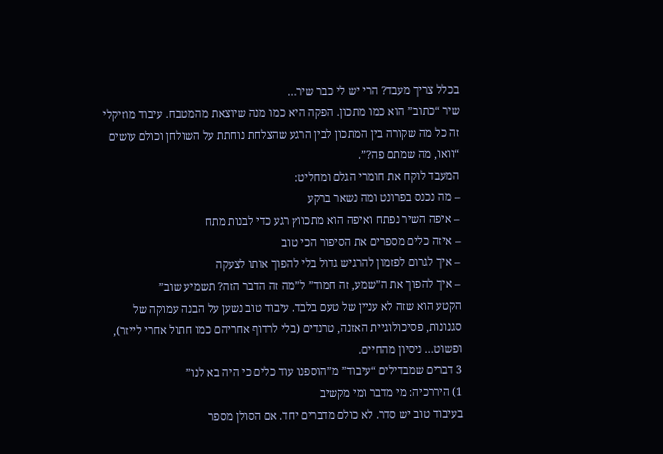בכלל צריך מעבד? הרי יש לי כבר שיר…
שיר “כתוב” הוא כמו מתכון. הפקה היא כמו מנה שיוצאת מהמטבח. עיבוד מוזיקלי זה כל מה שקורה בין המתכון לבין הרגע שהצלחת נוחתת על השולחן וכולם עושים “וואו, מה שמתם פה?”.
המעבד לוקח את חומרי הגלם ומחליט:
– מה נכנס בפרונט ומה נשאר ברקע
– איפה השיר נפתח ואיפה הוא מתכווץ רגע כדי לבנות מתח
– איזה כלים מספרים את הסיפור הכי טוב
– איך לגרום לפזמון להרגיש גדול בלי להפוך אותו לצעקה
– איך להפוך את ה”שמע, זה חמוד” ל”מה זה הדבר הזה? תשמיע שוב”
הקטע הוא שזה לא עניין של טעם בלבד. עיבוד טוב נשען על הבנה עמוקה של סגנונות, פסיכולוגיית האזנה, טרנדים (בלי לרדוף אחריהם כמו חתול אחרי לייזר), ופשוט… ניסיון מהחיים.
3 דברים שמבדילים “עיבוד” מ”הוספנו עוד כלים כי היה בא לנו”
1) היררכיה: מי מדבר ומי מקשיב
בעיבוד טוב יש סדר. לא כולם מדברים יחד. אם הסולן מספר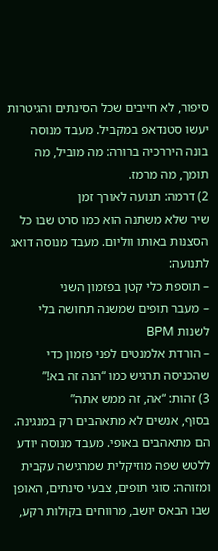סיפור, לא חייבים שכל הסינתים והגיטרות יעשו סטנדאפ במקביל. מעבד מנוסה בונה היררכיה ברורה: מה מוביל, מה תומך, מה מרמז.
2) דרמה: תנועה לאורך זמן
שיר שלא משתנה הוא כמו סרט שבו כל הסצנות באותו ווליום. מעבד מנוסה דואג לתנועה:
– תוספת כלי קטן בפזמון השני
– מעבר תופים שמשנה תחושה בלי לשנות BPM
– הורדת אלמנטים לפני פזמון כדי שהכניסה תרגיש כמו “הנה זה בא!”
3) זהות: “אה, זה ממש אתה”
בסוף, אנשים לא מתאהבים רק במנגינה. הם מתאהבים באופי. מעבד מנוסה יודע ללטש שפה מוזיקלית שמרגישה עקבית ומזוהה: סוגי תופים, צבעי סינתים, האופן שבו הבאס יושב, מרווחים בקולות רקע,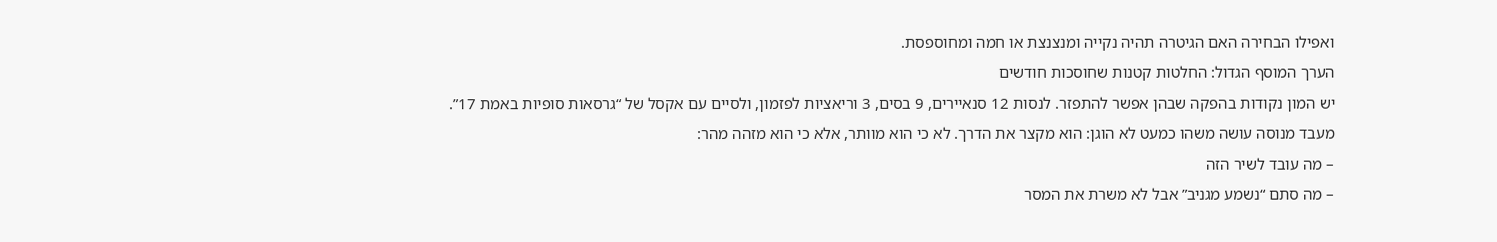ואפילו הבחירה האם הגיטרה תהיה נקייה ומנצנצת או חמה ומחוספסת.
הערך המוסף הגדול: החלטות קטנות שחוסכות חודשים
יש המון נקודות בהפקה שבהן אפשר להתפזר. לנסות 12 סנאיירים, 9 בסים, 3 וריאציות לפזמון, ולסיים עם אקסל של “גרסאות סופיות באמת 17”.
מעבד מנוסה עושה משהו כמעט לא הוגן: הוא מקצר את הדרך. לא כי הוא מוותר, אלא כי הוא מזהה מהר:
– מה עובד לשיר הזה
– מה סתם “נשמע מגניב” אבל לא משרת את המסר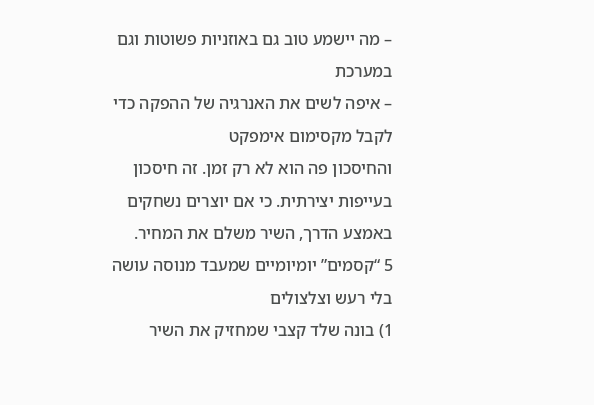– מה יישמע טוב גם באוזניות פשוטות וגם במערכת
– איפה לשים את האנרגיה של ההפקה כדי לקבל מקסימום אימפקט
והחיסכון פה הוא לא רק זמן. זה חיסכון בעייפות יצירתית. כי אם יוצרים נשחקים באמצע הדרך, השיר משלם את המחיר.
5 “קסמים” יומיומיים שמעבד מנוסה עושה בלי רעש וצלצולים
1) בונה שלד קצבי שמחזיק את השיר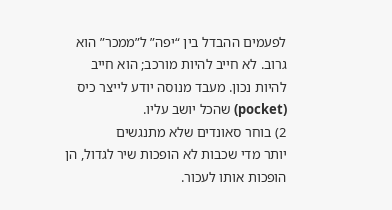לפעמים ההבדל בין “יפה” ל”ממכר” הוא גרוב. לא חייב להיות מורכב; הוא חייב להיות נכון. מעבד מנוסה יודע לייצר כיס (pocket) שהכל יושב עליו.
2) בוחר סאונדים שלא מתנגשים
יותר מדי שכבות לא הופכות שיר לגדול, הן הופכות אותו לעכור.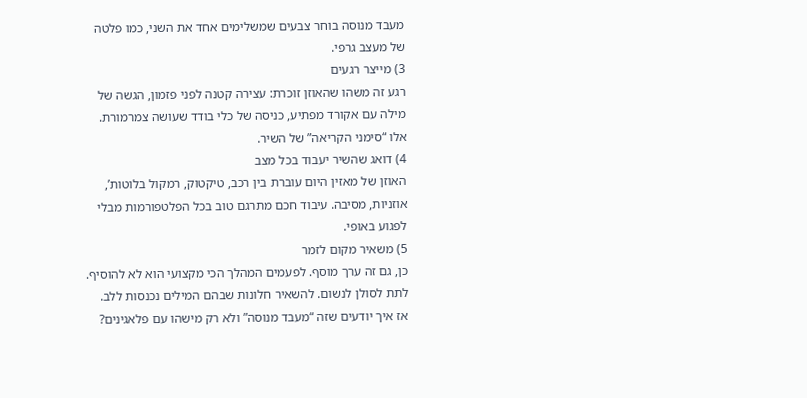מעבד מנוסה בוחר צבעים שמשלימים אחד את השני, כמו פלטה של מעצב גרפי.
3) מייצר רגעים
רגע זה משהו שהאוזן זוכרת: עצירה קטנה לפני פזמון, הגשה של מילה עם אקורד מפתיע, כניסה של כלי בודד שעושה צמרמורת. אלו “סימני הקריאה” של השיר.
4) דואג שהשיר יעבוד בכל מצב
האוזן של מאזין היום עוברת בין רכב, טיקטוק, רמקול בלוטות’, אוזניות, מסיבה. עיבוד חכם מתרגם טוב בכל הפלטפורמות מבלי לפגוע באופי.
5) משאיר מקום לזמר
כן, גם זה ערך מוסף. לפעמים המהלך הכי מקצועי הוא לא להוסיף. לתת לסולן לנשום. להשאיר חלונות שבהם המילים נכנסות ללב.
אז איך יודעים שזה “מעבד מנוסה” ולא רק מישהו עם פלאגינים?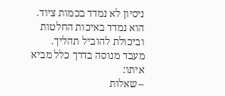ניסיון לא נמדד בכמות ציוד. הוא נמדד באיכות החלטות וביכולת להוביל תהליך.
מעבד מנוסה בדרך כלל מביא איתו:
– שאלות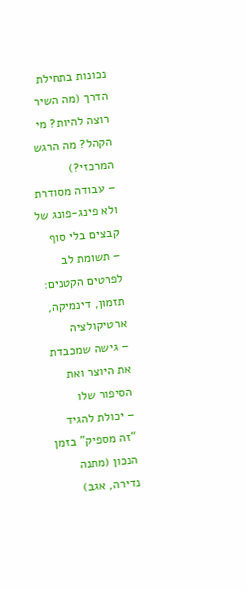נכונות בתחילת הדרך (מה השיר רוצה להיות? מי הקהל? מה הרגש המרכזי?)
– עבודה מסודרת ולא פינג-פונג של קבצים בלי סוף
– תשומת לב לפרטים הקטנים: תזמון, דינמיקה, ארטיקולציה
– גישה שמכבדת את היוצר ואת הסיפור שלו
– יכולת להגיד “זה מספיק” בזמן הנכון (מתנה נדירה, אגב)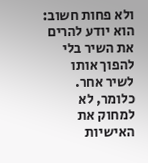ולא פחות חשוב: הוא יודע להרים את השיר בלי להפוך אותו לשיר אחר. כלומר, לא למחוק את האישיות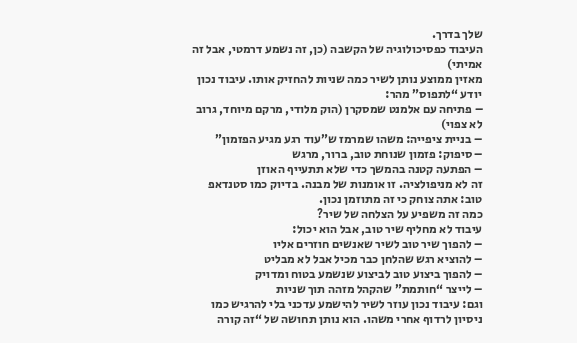שלך בדרך.
העיבוד כפסיכולוגיה של הקשבה (כן, זה נשמע דרמטי, אבל זה אמיתי)
מאזין ממוצע נותן לשיר כמה שניות להחזיק אותו. עיבוד נכון יודע “לתפוס” מהר:
– פתיחה עם אלמנט שמסקרן (הוק מלודי, מרקם מיוחד, גרוב לא צפוי)
– בניית ציפייה: משהו שמרמז ש”עוד רגע מגיע הפזמון”
– סיפוק: פזמון שנוחת טוב, ברור, מרגש
– הפתעה קטנה בהמשך כדי שלא תתעייף האוזן
זה לא מניפולציה. זו אומנות של מבנה. בדיוק כמו סטנדאפ טוב: אתה צוחק כי זה מתוזמן נכון.
כמה זה משפיע על הצלחה של שיר?
עיבוד לא מחליף שיר טוב, אבל הוא יכול:
– להפוך שיר טוב לשיר שאנשים חוזרים אליו
– להוציא רגש שהלחן כבר מכיל אבל לא מבליט
– להפוך ביצוע טוב לביצוע שנשמע בטוח ומדויק
– לייצר “חותמת” שהקהל מזהה תוך שניות
וגם: עיבוד נכון עוזר לשיר להישמע עדכני בלי להרגיש כמו ניסיון לרדוף אחרי משהו. הוא נותן תחושה של “זה קורה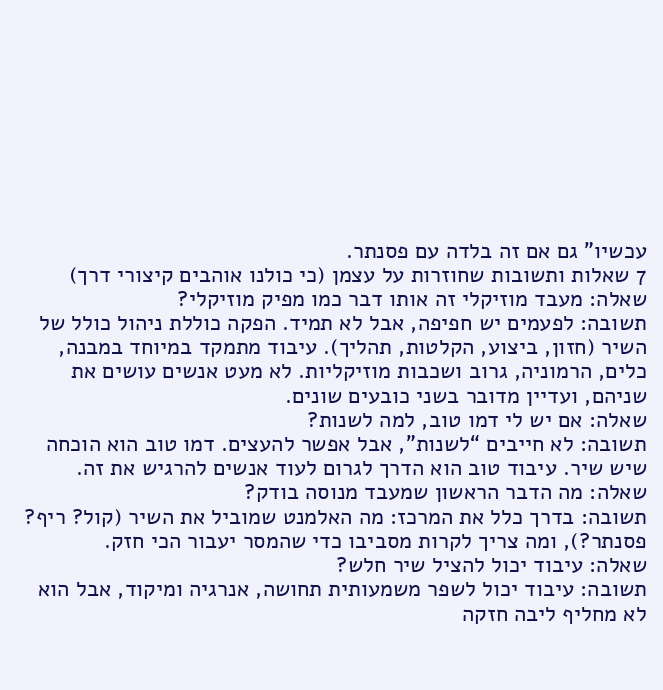עכשיו” גם אם זה בלדה עם פסנתר.
7 שאלות ותשובות שחוזרות על עצמן (כי כולנו אוהבים קיצורי דרך)
שאלה: מעבד מוזיקלי זה אותו דבר כמו מפיק מוזיקלי?
תשובה: לפעמים יש חפיפה, אבל לא תמיד. הפקה כוללת ניהול כולל של השיר (חזון, ביצוע, הקלטות, תהליך). עיבוד מתמקד במיוחד במבנה, כלים, הרמוניה, גרוב ושכבות מוזיקליות. לא מעט אנשים עושים את שניהם, ועדיין מדובר בשני כובעים שונים.
שאלה: אם יש לי דמו טוב, למה לשנות?
תשובה: לא חייבים “לשנות”, אבל אפשר להעצים. דמו טוב הוא הוכחה שיש שיר. עיבוד טוב הוא הדרך לגרום לעוד אנשים להרגיש את זה.
שאלה: מה הדבר הראשון שמעבד מנוסה בודק?
תשובה: בדרך כלל את המרכז: מה האלמנט שמוביל את השיר (קול? ריף? פסנתר?), ומה צריך לקרות מסביבו כדי שהמסר יעבור הכי חזק.
שאלה: עיבוד יכול להציל שיר חלש?
תשובה: עיבוד יכול לשפר משמעותית תחושה, אנרגיה ומיקוד, אבל הוא לא מחליף ליבה חזקה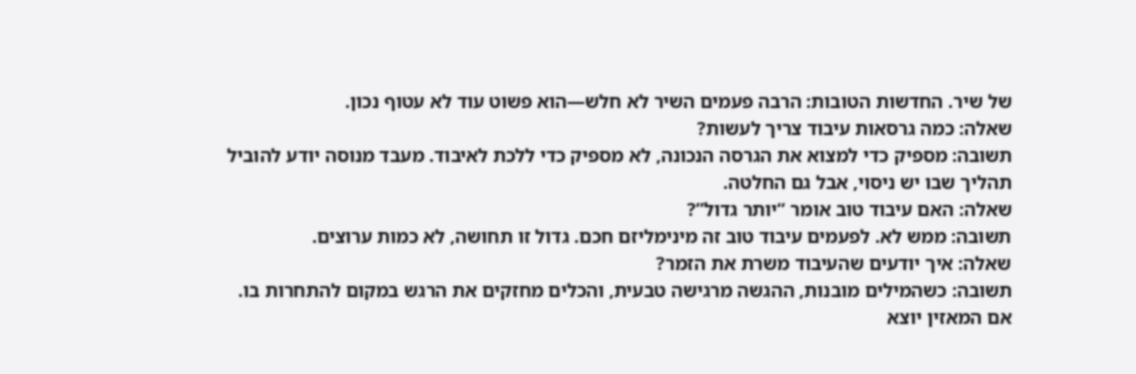של שיר. החדשות הטובות: הרבה פעמים השיר לא חלש—הוא פשוט עוד לא עטוף נכון.
שאלה: כמה גרסאות עיבוד צריך לעשות?
תשובה: מספיק כדי למצוא את הגרסה הנכונה, לא מספיק כדי ללכת לאיבוד. מעבד מנוסה יודע להוביל תהליך שבו יש ניסוי, אבל גם החלטה.
שאלה: האם עיבוד טוב אומר “יותר גדול”?
תשובה: ממש לא. לפעמים עיבוד טוב זה מינימליזם חכם. גדול זו תחושה, לא כמות ערוצים.
שאלה: איך יודעים שהעיבוד משרת את הזמר?
תשובה: כשהמילים מובנות, ההגשה מרגישה טבעית, והכלים מחזקים את הרגש במקום להתחרות בו. אם המאזין יוצא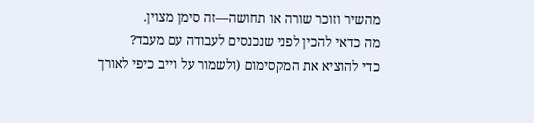מהשיר וזוכר שורה או תחושה—זה סימן מצוין.
מה כדאי להכין לפני שנכנסים לעבודה עם מעבד?
כדי להוציא את המקסימום (ולשמור על וייב כיפי לאורך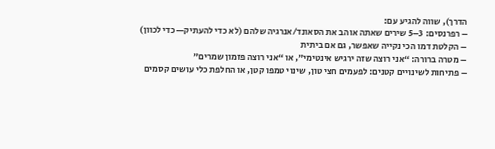הדרך), שווה להגיע עם:
– רפרנסים: 3–5 שירים שאתה אוהב את הסאונד/אנרגיה שלהם (לא כדי להעתיק—כדי לכוון)
– הקלטת דמו הכי נקייה שאפשר, גם אם ביתית
– מטרה ברורה: “אני רוצה שזה ירגיש אינטימי”, או “אני רוצה פזמון שמרים”
– פתיחות לשינויים קטנים: לפעמים חצי טון, שינוי טמפו קטן, או החלפת כלי עושים קסמים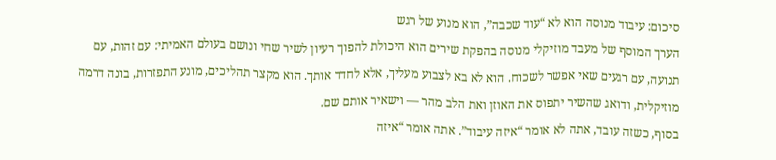סיכום: עיבוד מנוסה הוא לא “עוד שכבה”, הוא מנוע של רגש
הערך המוסף של מעבד מוזיקלי מנוסה בהפקת שירים הוא היכולת להפוך רעיון לשיר שחי ונושם בעולם האמיתי: עם זהות, עם תנועה, עם רגעים שאי אפשר לשכוח. הוא לא בא לצבוע מעליך, אלא לחדד אותך. הוא מקצר תהליכים, מונע התפזרות, בונה דרמה מוזיקלית, ודואג שהשיר יתפוס את האוזן ואת הלב מהר — וישאיר אותם שם.
בסוף, כשזה עובד, אתה לא אומר “איזה עיבוד”. אתה אומר “איזה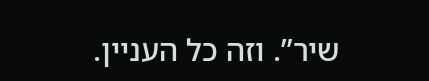שיר”. וזה כל העניין.